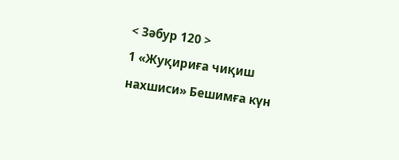< Зәбур 120 >
1 «Жуқириға чиқиш нахшиси» Бешимға күн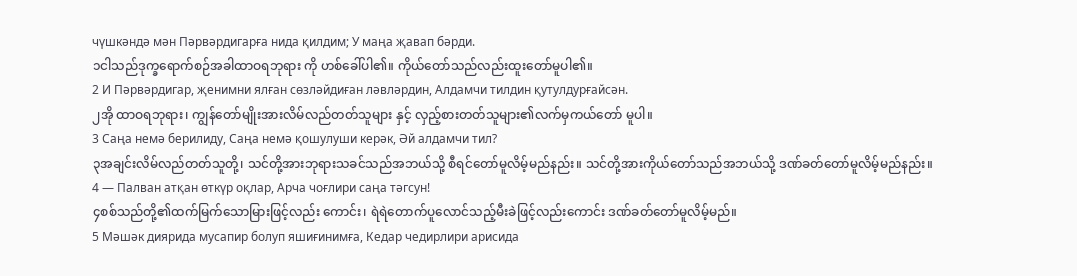чүшкәндә мән Пәрвәрдигарға нида қилдим; У маңа җавап бәрди.
၁ငါသည်ဒုက္ခရောက်စဉ်အခါထာဝရဘုရား ကို ဟစ်ခေါ်ပါ၏။ ကိုယ်တော်သည်လည်းထူးတော်မူပါ၏။
2 И Пәрвәрдигар, җенимни ялған сөзләйдиған ләвләрдин, Алдамчи тилдин қутулдурғайсән.
၂အို ထာဝရဘုရား၊ ကျွန်တော်မျိုးအားလိမ်လည်တတ်သူများ နှင့် လှည့်စားတတ်သူများ၏လက်မှကယ်တော် မူပါ။
3 Саңа немә берилиду, Саңа немә қошулуши керәк, Әй алдамчи тил?
၃အချင်းလိမ်လည်တတ်သူတို့၊ သင်တို့အားဘုရားသခင်သည်အဘယ်သို့ စီရင်တော်မူလိမ့်မည်နည်း။ သင်တို့အားကိုယ်တော်သည်အဘယ်သို့ ဒဏ်ခတ်တော်မူလိမ့်မည်နည်း။
4 — Палван атқан өткүр оқлар, Арча чоғлири саңа тәгсун!
၄စစ်သည်တို့၏ထက်မြက်သောမြားဖြင့်လည်း ကောင်း၊ ရဲရဲတောက်ပူလောင်သည့်မီးခဲဖြင့်လည်းကောင်း ဒဏ်ခတ်တော်မူလိမ့်မည်။
5 Мәшәк диярида мусапир болуп яшиғинимға, Кедар чедирлири арисида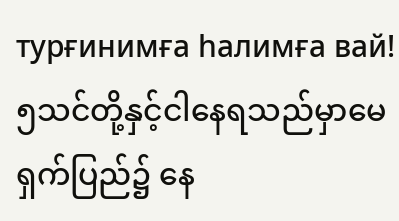турғинимға һалимға вай!
၅သင်တို့နှင့်ငါနေရသည်မှာမေရှက်ပြည်၌ နေ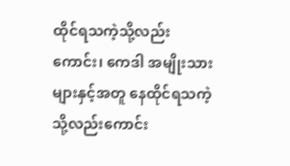ထိုင်ရသကဲ့သို့လည်းကောင်း၊ ကေဒါ အမျိုးသားများနှင့်အတူ နေထိုင်ရသကဲ့သို့လည်းကောင်း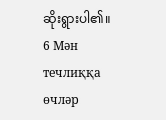ဆိုးရွားပါ၏။
6 Мән течлиққа өчләр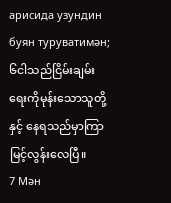арисида узундин буян туруватимән;
၆ငါသည်ငြိမ်းချမ်းရေးကိုမုန်းသောသူတို့နှင့် နေရသည်မှာကြာမြင့်လွန်းလေပြီ။
7 Мән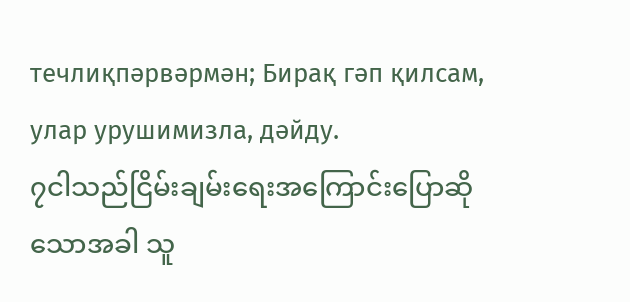течлиқпәрвәрмән; Бирақ гәп қилсам, улар урушимизла, дәйду.
၇ငါသည်ငြိမ်းချမ်းရေးအကြောင်းပြောဆို သောအခါ သူ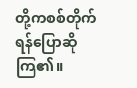တို့ကစစ်တိုက်ရန်ပြောဆိုကြ၏။